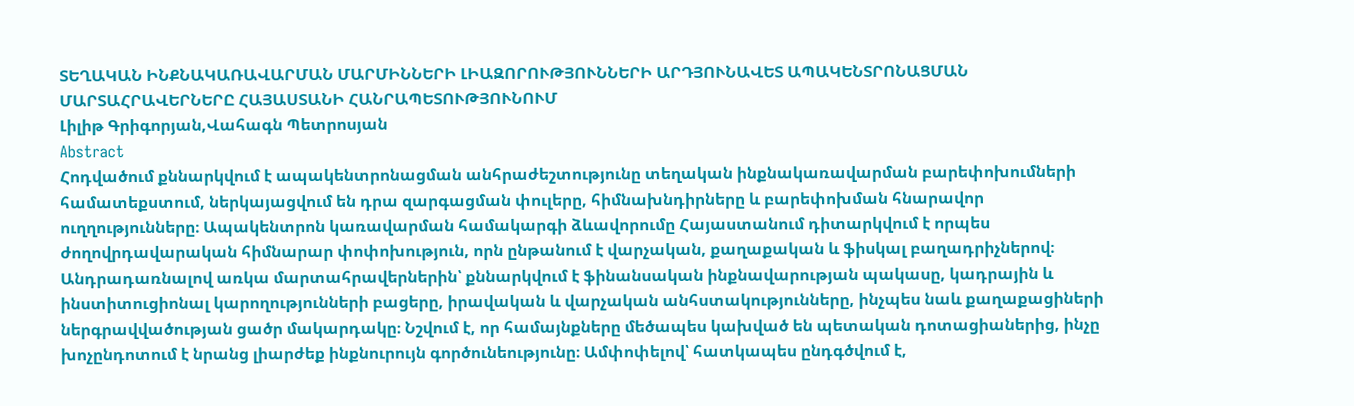ՏԵՂԱԿԱՆ ԻՆՔՆԱԿԱՌԱՎԱՐՄԱՆ ՄԱՐՄԻՆՆԵՐԻ ԼԻԱԶՈՐՈՒԹՅՈՒՆՆԵՐԻ ԱՐԴՅՈՒՆԱՎԵՏ ԱՊԱԿԵՆՏՐՈՆԱՑՄԱՆ ՄԱՐՏԱՀՐԱՎԵՐՆԵՐԸ ՀԱՅԱՍՏԱՆԻ ՀԱՆՐԱՊԵՏՈՒԹՅՈՒՆՈՒՄ
Լիլիթ Գրիգորյան,Վահագն Պետրոսյան
Abstract
Հոդվածում քննարկվում է ապակենտրոնացման անհրաժեշտությունը տեղական ինքնակառավարման բարեփոխումների համատեքստում, ներկայացվում են դրա զարգացման փուլերը, հիմնախնդիրները և բարեփոխման հնարավոր ուղղությունները։ Ապակենտրոն կառավարման համակարգի ձևավորումը Հայաստանում դիտարկվում է որպես ժողովրդավարական հիմնարար փոփոխություն, որն ընթանում է վարչական, քաղաքական և ֆիսկալ բաղադրիչներով։ Անդրադառնալով առկա մարտահրավերներին՝ քննարկվում է ֆինանսական ինքնավարության պակասը, կադրային և ինստիտուցիոնալ կարողությունների բացերը, իրավական և վարչական անհստակությունները, ինչպես նաև քաղաքացիների ներգրավվածության ցածր մակարդակը։ Նշվում է, որ համայնքները մեծապես կախված են պետական դոտացիաներից, ինչը խոչընդոտում է նրանց լիարժեք ինքնուրույն գործունեությունը։ Ամփոփելով՝ հատկապես ընդգծվում է,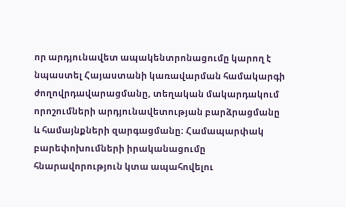որ արդյունավետ ապակենտրոնացումը կարող է նպաստել Հայաստանի կառավարման համակարգի ժողովրդավարացմանը, տեղական մակարդակում որոշումների արդյունավետության բարձրացմանը և համայնքների զարգացմանը։ Համապարփակ բարեփոխումների իրականացումը հնարավորություն կտա ապահովելու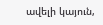ավելի կայուն,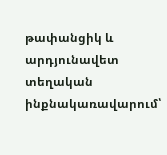թափանցիկ և արդյունավետ տեղական ինքնակառավարում՝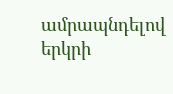ամրապնդելով երկրի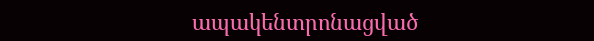ապակենտրոնացված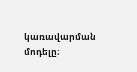կառավարման մոդելը։